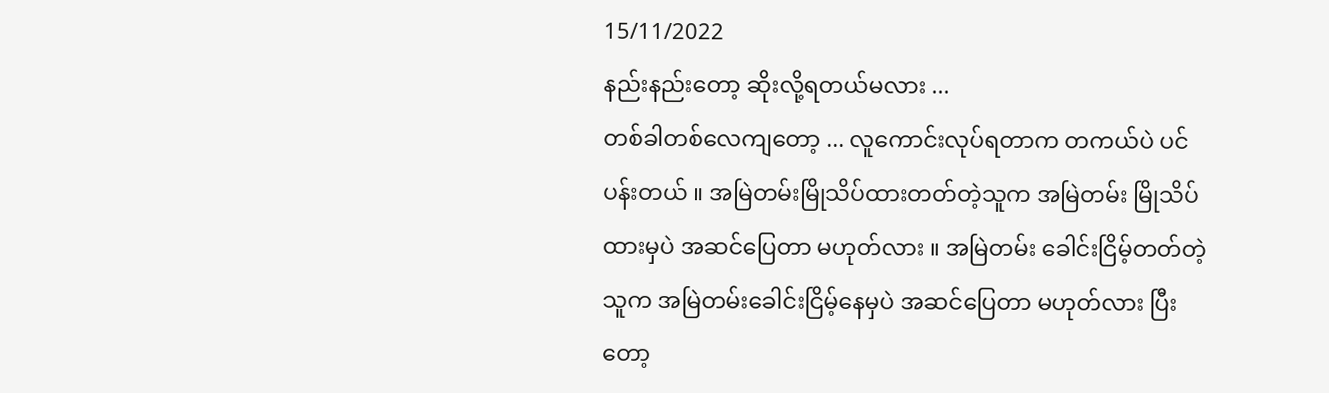15/11/2022
နည်းနည်းတော့ ဆိုးလို့ရတယ်မလား ...
တစ်ခါတစ်လေကျတော့ ... လူကောင်းလုပ်ရတာက တကယ်ပဲ ပင်ပန်းတယ် ။ အမြဲတမ်းမြိုသိပ်ထားတတ်တဲ့သူက အမြဲတမ်း မြိုသိပ်ထားမှပဲ အဆင်ပြေတာ မဟုတ်လား ။ အမြဲတမ်း ခေါင်းငြိမ့်တတ်တဲ့သူက အမြဲတမ်းခေါင်းငြိမ့်နေမှပဲ အဆင်ပြေတာ မဟုတ်လား ပြီးတော့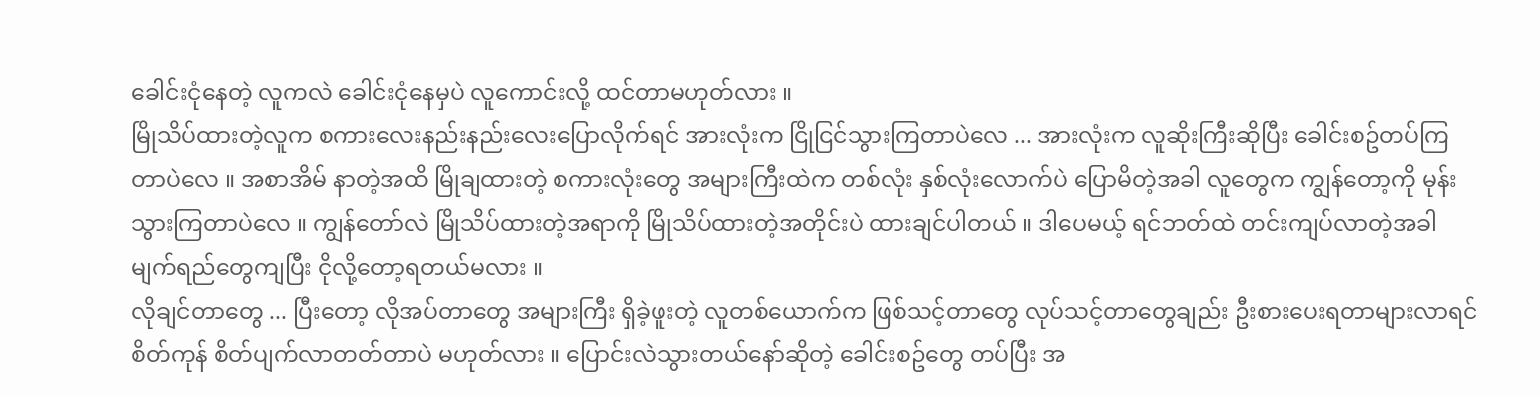ခေါင်းငုံနေတဲ့ လူကလဲ ခေါင်းငုံနေမှပဲ လူကောင်းလို့ ထင်တာမဟုတ်လား ။
မြိုသိပ်ထားတဲ့လူက စကားလေးနည်းနည်းလေးပြောလိုက်ရင် အားလုံးက ငြိုငြင်သွားကြတာပဲလေ ... အားလုံးက လူဆိုးကြီးဆိုပြီး ခေါင်းစဥ်တပ်ကြတာပဲလေ ။ အစာအိမ် နာတဲ့အထိ မြိုချထားတဲ့ စကားလုံးတွေ အများကြီးထဲက တစ်လုံး နှစ်လုံးလောက်ပဲ ပြောမိတဲ့အခါ လူတွေက ကျွန်တော့ကို မုန်းသွားကြတာပဲလေ ။ ကျွန်တော်လဲ မြိုသိပ်ထားတဲ့အရာကို မြိုသိပ်ထားတဲ့အတိုင်းပဲ ထားချင်ပါတယ် ။ ဒါပေမယ့် ရင်ဘတ်ထဲ တင်းကျပ်လာတဲ့အခါ မျက်ရည်တွေကျပြီး ငိုလို့တော့ရတယ်မလား ။
လိုချင်တာတွေ ... ပြီးတော့ လိုအပ်တာတွေ အများကြီး ရှိခဲ့ဖူးတဲ့ လူတစ်ယောက်က ဖြစ်သင့်တာတွေ လုပ်သင့်တာတွေချည်း ဦးစားပေးရတာများလာရင် စိတ်ကုန် စိတ်ပျက်လာတတ်တာပဲ မဟုတ်လား ။ ပြောင်းလဲသွားတယ်နော်ဆိုတဲ့ ခေါင်းစဥ်တွေ တပ်ပြီး အ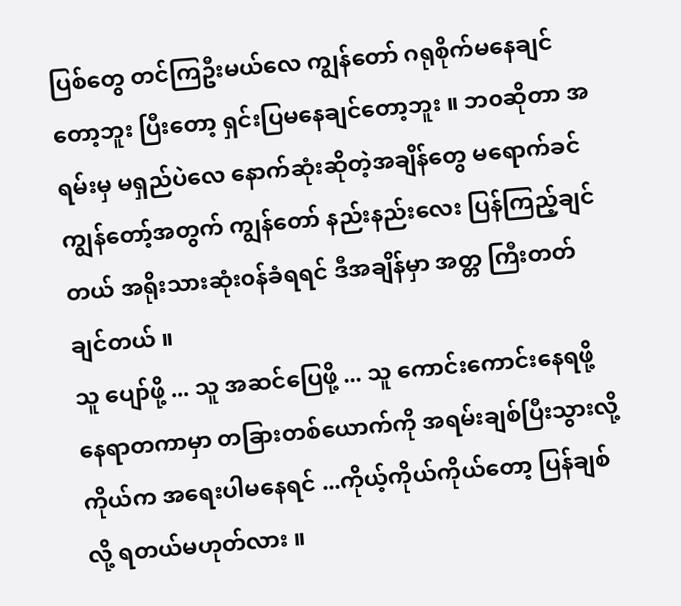ပြစ်တွေ တင်ကြဦးမယ်လေ ကျွန်တော် ဂရုစိုက်မနေချင်တော့ဘူး ပြီးတော့ ရှင်းပြမနေချင်တော့ဘူး ။ ဘ၀ဆိုတာ အရမ်းမှ မရှည်ပဲလေ နောက်ဆုံးဆိုတဲ့အချိန်တွေ မရောက်ခင် ကျွန်တော့်အတွက် ကျွန်တော် နည်းနည်းလေး ပြန်ကြည့်ချင်တယ် အရိုးသားဆုံး၀န်ခံရရင် ဒီအချိန်မှာ အတ္တ ကြီးတတ်ချင်တယ် ။
သူ ပျော်ဖို့ ... သူ အဆင်ပြေဖို့ ... သူ ကောင်းကောင်းနေရဖို့ နေရာတကာမှာ တခြားတစ်ယောက်ကို အရမ်းချစ်ပြီးသွားလို့ ကိုယ်က အရေးပါမနေရင် ...ကိုယ့်ကိုယ်ကိုယ်တော့ ပြန်ချစ်လို့ ရတယ်မဟုတ်လား ။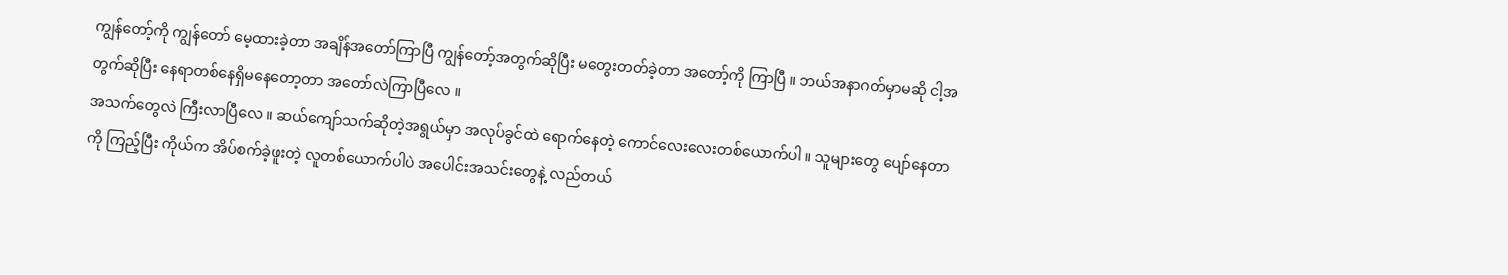ကျွန်တော့်ကို ကျွန်တော် မေ့ထားခဲ့တာ အချိန်အတော်ကြာပြီ ကျွန်တော့်အတွက်ဆိုပြီး မတွေးတတ်ခဲ့တာ အတော့်ကို ကြာပြီ ။ ဘယ်အနာဂတ်မှာမဆို ငါ့အတွက်ဆိုပြီး နေရာတစ်နေရှိမနေတော့တာ အတော်လဲကြာပြီလေ ။
အသက်တွေလဲ ကြီးလာပြီလေ ။ ဆယ်ကျော်သက်ဆိုတဲ့အရွယ်မှာ အလုပ်ခွင်ထဲ ရောက်နေတဲ့ ကောင်လေးလေးတစ်ယောက်ပါ ။ သူများတွေ ပျော်နေတာကို ကြည့်ပြီး ကိုယ်က အိပ်စက်ခဲ့ဖူးတဲ့ လူတစ်ယောက်ပါပဲ အပေါင်းအသင်းတွေနဲ့ လည်တယ်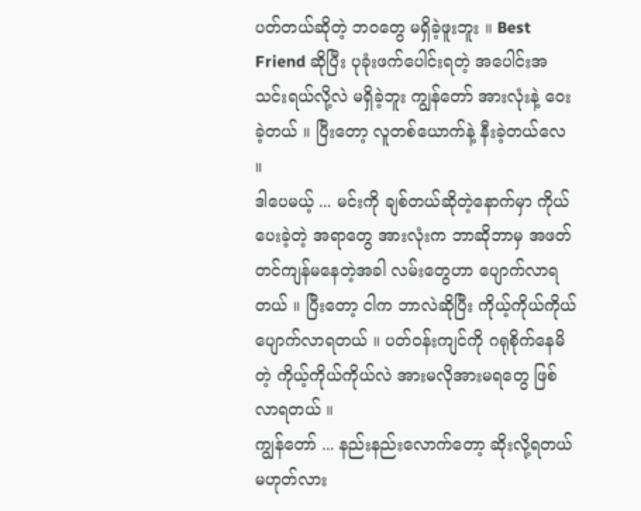ပတ်တယ်ဆိုတဲ့ ဘ၀တွေ မရှိခဲ့ဖူးဘူး ။ Best Friend ဆိုပြီး ပုခုံးဖက်ပေါင်းရတဲ့ အပေါင်းအသင်းရယ်လို့လဲ မရှိခဲ့ဘူး ကျွန်တော် အားလုံးနဲ့ ဝေးခဲ့တယ် ။ ပြီးတော့ လူတစ်ယောက်နဲ့ နီးခဲ့တယ်လေ ။
ဒါပေမယ့် ... မင်းကို ချစ်တယ်ဆိုတဲ့နောက်မှာ ကိုယ်ပေးခဲ့တဲ့ အရာတွေ အားလုံးက ဘာဆိုဘာမှ အဖတ်တင်ကျန်မနေတဲ့အခါ လမ်းတွေဟာ ပျောက်လာရတယ် ။ ပြီးတော့ ငါက ဘာလဲဆိုပြီး ကိုယ့်ကိုယ်ကိုယ် ပျောက်လာရတယ် ။ ပတ်၀န်းကျင်ကို ဂရုစိုက်နေမိတဲ့ ကိုယ့်ကိုယ်ကိုယ်လဲ အားမလိုအားမရတွေ ဖြစ်လာရတယ် ။
ကျွန်တော် ... နည်းနည်းလောက်တော့ ဆိုးလို့ရတယ် မဟုတ်လား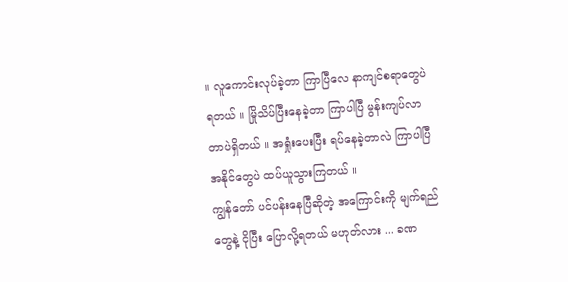။ လူကောင်းလုပ်ခဲ့တာ ကြာပြီလေ နာကျင်စရာတွေပဲ ရတယ် ။ မြိုသိပ်ပြီးနေခဲ့တာ ကြာပါပြီ မွန်းကျပ်လာတာပဲရှိတယ် ။ အရှုံးပေးပြီး ရပ်နေခဲ့တာလဲ ကြာပါပြီ အနိုင်တွေပဲ ထပ်ယူသွားကြတယ် ။
ကျွန်တော် ပင်ပန်းနေပြီဆိုတဲ့ အကြောင်းကို မျက်ရည်တွေနဲ့ ငိုပြီး ပြောလို့ရတယ် မဟုတ်လား ... ခဏ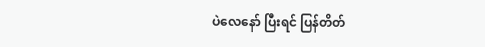ပဲလေနော် ပြီးရင် ပြန်တိတ်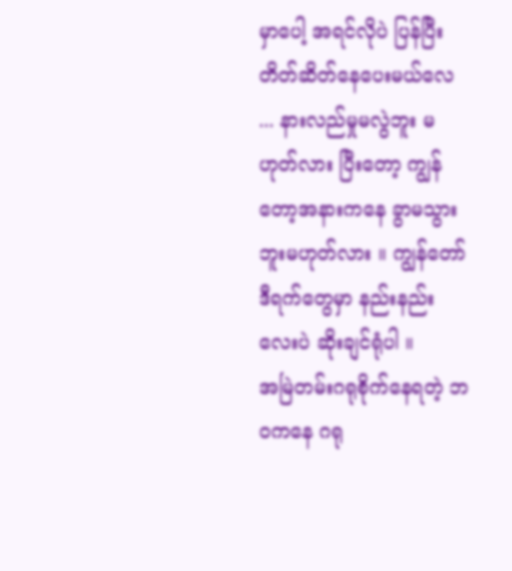မှာပေါ့ အရင်လိုပဲ ပြန်ပြီး တိတ်ဆိတ်နေပေးမယ်လေ ... နားလည်မှုမလွဲဘူး မဟုတ်လား ပြီးတော့ ကျွန်တော့အနားကနေ ခွာမသွားဘူးမဟုတ်လား ။ ကျွန်တော် ဒီရက်တွေမှာ နည်းနည်းလေးပဲ ဆိုးချင်ရုံပါ ။
အမြဲတမ်းဂရုစိုက်နေရတဲ့ ဘ၀ကနေ ဂရု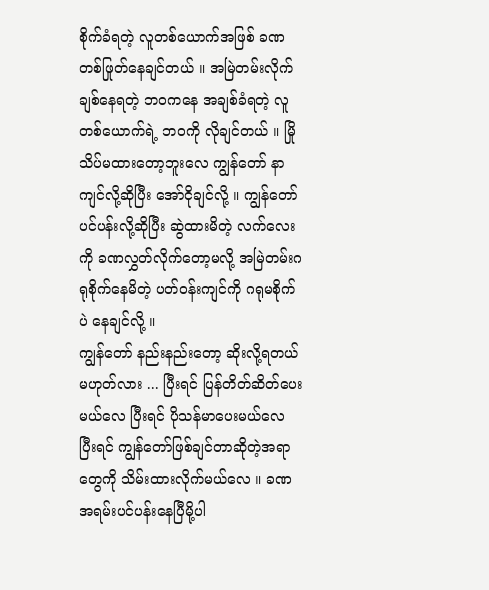စိုက်ခံရတဲ့ လူတစ်ယောက်အဖြစ် ခဏတစ်ဖြုတ်နေချင်တယ် ။ အမြဲတမ်းလိုက်ချစ်နေရတဲ့ ဘ၀ကနေ အချစ်ခံရတဲ့ လူတစ်ယောက်ရဲ့ ဘ၀ကို လိုချင်တယ် ။ မြိုသိပ်မထားတော့ဘူးလေ ကျွန်တော် နာကျင်လို့ဆိုပြီး အော်ငိုချင်လို့ ။ ကျွန်တော် ပင်ပန်းလို့ဆိုပြီး ဆွဲထားမိတဲ့ လက်လေးကို ခဏလွှတ်လိုက်တော့မလို့ အမြဲတမ်းဂရုစိုက်နေမိတဲ့ ပတ်၀န်းကျင်ကို ဂရုမစိုက်ပဲ နေချင်လို့ ။
ကျွန်တော် နည်းနည်းတော့ ဆိုးလို့ရတယ် မဟုတ်လား ... ပြီးရင် ပြန်တိတ်ဆိတ်ပေးမယ်လေ ပြီးရင် ပိုသန်မာပေးမယ်လေ ပြီးရင် ကျွန်တော်ဖြစ်ချင်တာဆိုတဲ့အရာတွေကို သိမ်းထားလိုက်မယ်လေ ။ ခဏ အရမ်းပင်ပန်းနေပြီမို့ပါ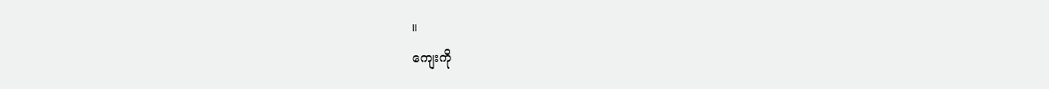။
ကျေးကို